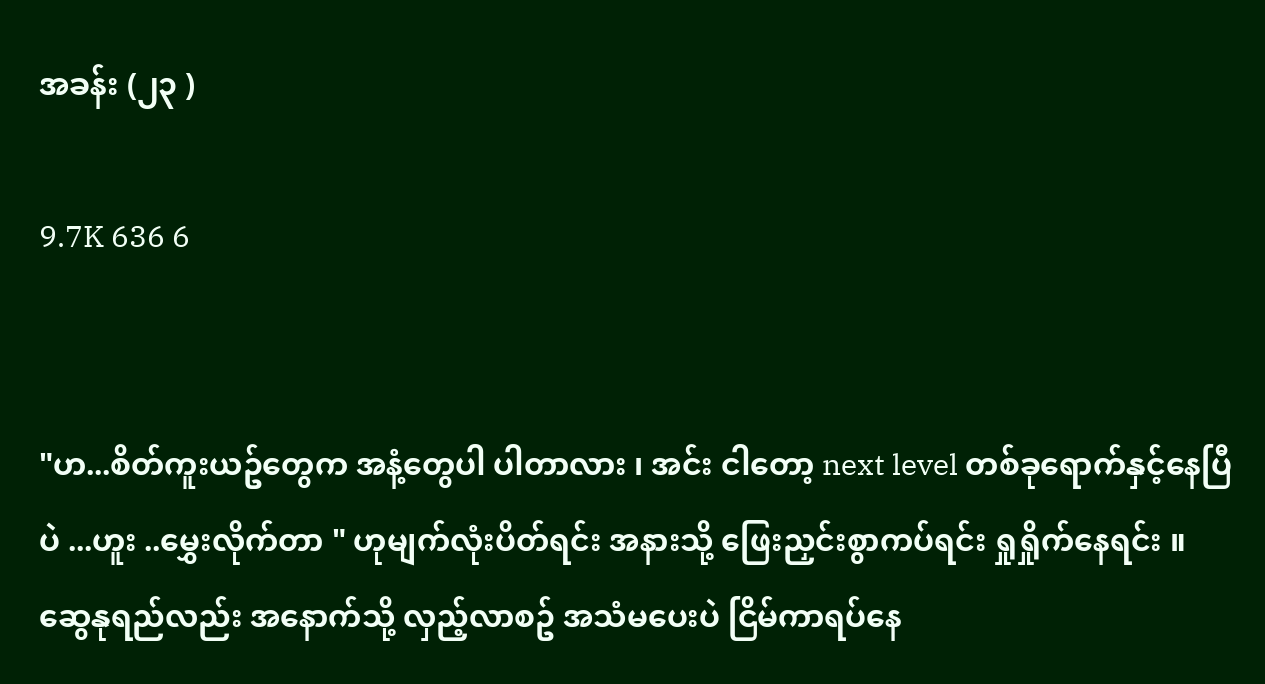အခန်း (၂၃ )

9.7K 636 6


"ဟ...စိတ်ကူးယဥ်တွေက အနံ့တွေပါ ပါတာလား ၊ အင်း ငါတော့ next level တစ်ခုရောက်နှင့်နေပြီပဲ ...ဟူး ..မွှေးလိုက်တာ " ဟုမျက်လုံးပိတ်ရင်း အနားသို့ ဖြေးညှင်းစွာကပ်ရင်း ရှုရှိုက်နေရင်း ။ ဆွေနုရည်လည်း အနောက်သို့ လှည့်လာစဥ် အသံမပေးပဲ ငြိမ်ကာရပ်နေ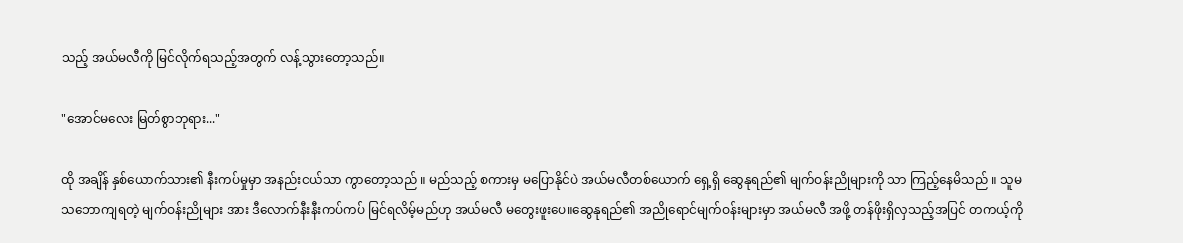သည့် အယ်မလီကို မြင်လိုက်ရသည့်အတွက် လန့်သွားတော့သည်။

"အောင်မလေး မြတ်စွာဘုရား..."

ထို အချိန် နှစ်ယောက်သား၏ နီးကပ်မှုမှာ အနည်းငယ်သာ ကွာတော့သည် ။ မည်သည့် စကားမှ မပြောနိုင်ပဲ အယ်မလီတစ်ယောက် ရှေ့ရှိ ဆွေနုရည်၏ မျက်ဝန်းညိုများကို သာ ကြည့်နေမိသည် ။ သူမသဘောကျရတဲ့ မျက်ဝန်းညိုများ အား ဒီလောက်နီးနီးကပ်ကပ် မြင်ရလိမ့်မည်ဟု အယ်မလီ မတွေးဖူးပေ။ဆွေနုရည်၏ အညိုရောင်မျက်ဝန်းများမှာ အယ်မလီ အဖို့ တန်ဖိုးရှိလှသည့်အပြင် တကယ့်ကို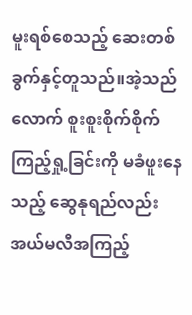မူးရစ်စေသည့် ဆေးတစ်ခွက်နှင့်တူသည်။အဲ့သည်လောက် စူးစူးစိုက်စိုက် ကြည့်ရှု့ခြင်းကို မခံဖူးနေသည့် ဆွေနုရည်လည်း အယ်မလီအကြည့်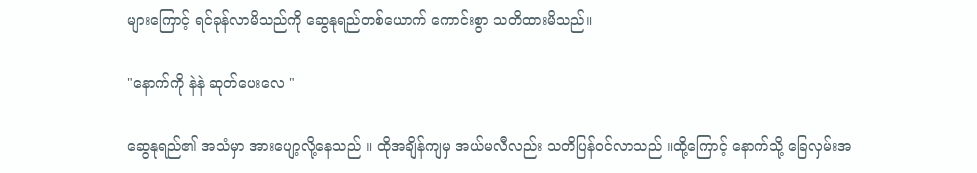များကြောင့် ရင်ခုန်လာမိသည်ကို ဆွေနုရည်တစ်ယောက် ကောင်းစွာ သတိထားမိသည်။

"နောက်ကို နဲနဲ ဆုတ်ပေးလေ "

ဆွေနုရည်၏ အသံမှာ အားပျော့လို့နေသည် ။ ထိုအချိန်ကျမှ အယ်မလီလည်း သတိပြန်ဝင်လာသည် ။ထို့ကြောင့် နောက်သို့ ခြေလှမ်းအ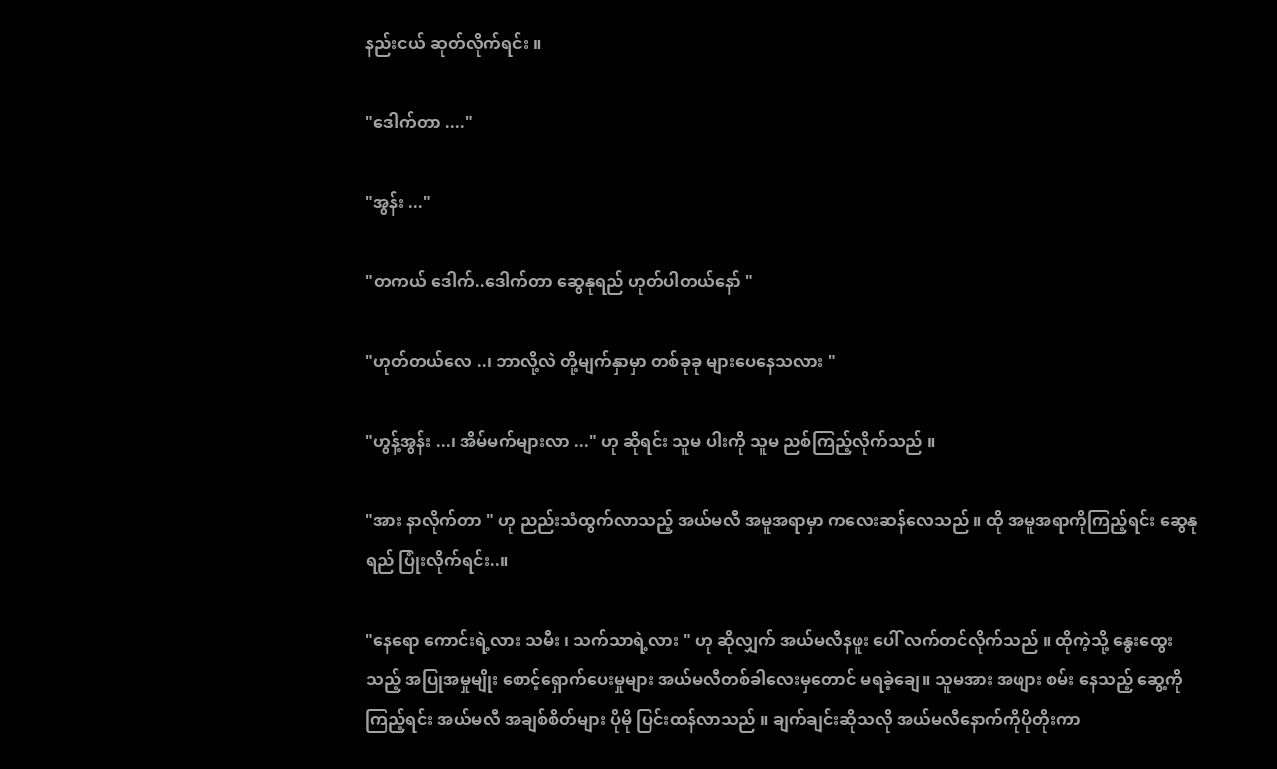နည်းငယ် ဆုတ်လိုက်ရင်း ။

"ဒေါက်တာ ...."

"အွန်း ..."

"တကယ် ဒေါက်..ဒေါက်တာ ဆွေနုရည် ဟုတ်ပါတယ်နော် "

"ဟုတ်တယ်လေ ..၊ ဘာလို့လဲ တို့မျက်နှာမှာ တစ်ခုခု များပေနေသလား "

"ဟွန့်အွန်း ...၊ အိမ်မက်များလာ ..." ဟု ဆိုရင်း သူမ ပါးကို သူမ ညစ်ကြည့်လိုက်သည် ။

"အား နာလိုက်တာ " ဟု ညည်းသံထွက်လာသည့် အယ်မလီ အမူအရာမှာ ကလေးဆန်လေသည် ။ ထို အမူအရာကိုကြည့်ရင်း ဆွေနုရည် ပြုံးလိုက်ရင်း..။

"နေရော ကောင်းရဲ့လား သမီး ၊ သက်သာရဲ့လား " ဟု ဆိုလျှက် အယ်မလီနဖူး ပေါ် လက်တင်လိုက်သည် ။ ထိုကဲ့သို့ နွေးထွေးသည့် အပြုအမှုမျိုး စောင့်ရှောက်ပေးမှုများ အယ်မလီတစ်ခါလေးမှတောင် မရခဲ့ချေ။ သူမအား အဖျား စမ်း နေသည့် ဆွေ့ကို ကြည့်ရင်း အယ်မလီ အချစ်စိတ်များ ပိုမို ပြင်းထန်လာသည် ။ ချက်ချင်းဆိုသလို အယ်မလီနောက်ကိုပိုတိုးကာ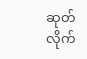ဆုတ်လိုက်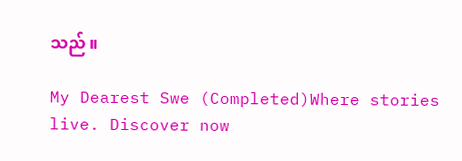သည် ။

My Dearest Swe (Completed)Where stories live. Discover now